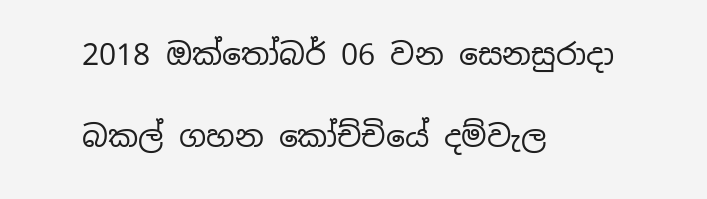2018 ඔක්තෝබර් 06 වන සෙනසුරාදා

බකල් ගහන කෝච්චියේ දම්වැල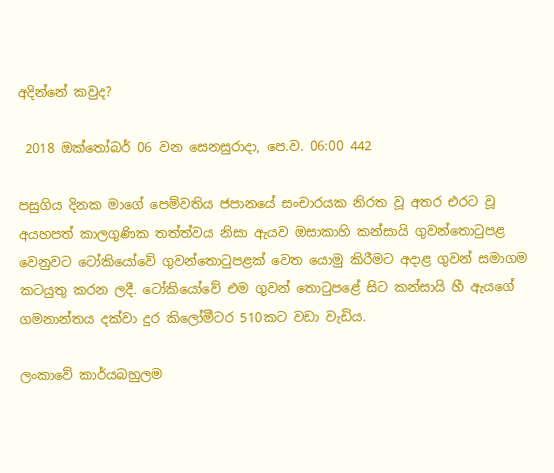අදින්නේ කවුද?

 2018 ඔක්තෝබර් 06 වන සෙනසුරාදා, පෙ.ව. 06:00 442

පසුගිය දිනක මාගේ පෙම්වතිය ජපානයේ සංචාරයක නිරත වූ අතර එරට වූ අයහපත් කාලගුණික තත්ත්වය නිසා ඇයව ඔසාකාහි කන්සායි ගුවන්තොටුපළ වෙනුවට ටෝකියෝවේ ගුවන්තොටුපළක් වෙත යොමු කිරීමට අදාළ ගුවන් සමාගම කටයුතු කරන ලදී. ටෝකියෝවේ එම ගුවන් තොටුපළේ සිට කන්සායි හී ඇයගේ ගමනාන්තය දක්වා දුර කිලෝමීටර 510කට වඩා වැඩිය.

ලංකාවේ කාර්යබහුලම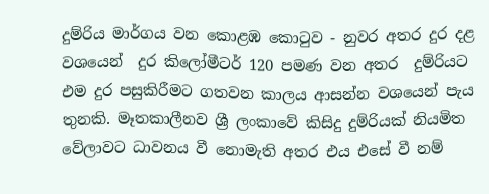දුම්රිය මාර්ගය වන කොළඹ කොටුව - නුවර අතර දුර දළ වශයෙන්  දුර කිලෝමීටර් 120 පමණ වන අතර  දුම්රියට එම දුර පසුකිරීමට ගතවන කාලය ආසන්න වශයෙන් පැය තුනකි. මෑතකාලීනව ශ්‍රී ලංකාවේ කිසිදු දුම්රියක් නියමිත වේලාවට ධාවනය වී නොමැති අතර එය එසේ වී නම්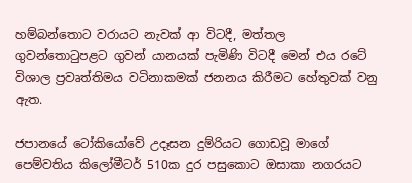හම්බන්තොට වරායට නැවක් ආ විටදී, මත්තල ගුවන්තොටුපළට ගුවන් යානයක් පැමිණි විටදී මෙන් එය රටේ විශාල ප්‍රවෘත්තිමය වටිනාකමක් ජනනය කිරීමට හේතුවක් වනු ඇත.

ජපානයේ ටෝකියෝවේ උදෑසන දුම්රියට ගොඩවූ මාගේ පෙම්වතිය කිලෝමීටර් 510ක දුර පසුකොට ඔසාකා නගරයට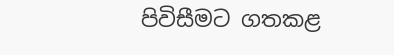පිවිසීමට ගතකළ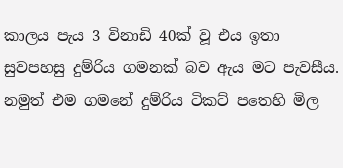කාලය පැය 3 විනාඩි 40ක් වූ එය ඉතා සුවපහසු දුම්රිය ගමනක් බව ඇය මට පැවසීය. නමුත් එම ගමනේ දුම්රිය ටිකට් පතෙහි මිල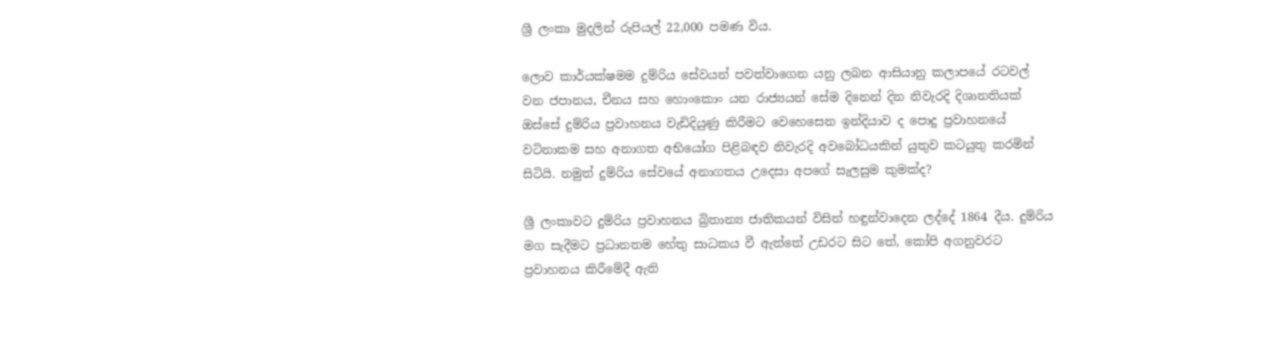ශ්‍රී ලංකා මුදලින් රුපියල් 22,000 පමණ විය.

ලොව කාර්යක්ෂමම දුම්රිය සේවයන් පවත්වාගෙන යනු ලබන ආසියානු කලාපයේ රටවල් වන ජපානය, චීනය සහ හොංකොං යන රාජ්‍යයන් සේම දිනෙන් දින නිවැරදි දිශානතියක් ඔස්සේ දුම්රිය ප්‍රවාහනය වැඩිදියුණු කිරීමට වෙහෙසෙන ඉන්දියාව ද පොදු ප්‍රවාහනයේ වටිනාකම සහ අනාගත අභියෝග පිළිබඳව නිවැරදි අවබෝධයකින් යුතුව කටයුතු කරමින් සිටියි. නමුත් දුම්රිය සේවයේ අනාගතය උදෙසා අපගේ සැලසුම කුමක්ද?

ශ්‍රී ලංකාවට දුම්රිය ප්‍රවාහනය බ්‍රිතාන්‍ය ජාතිකයන් විසින් හඳුන්වාදෙන ලද්දේ 1864 දීය. දුම්රිය මග සැදීමට ප්‍රධානතම හේතු සාධකය වී ඇත්තේ උඩරට සිට තේ, කෝපි අගනුවරට ප්‍රවාහනය කිරීමේදී ඇති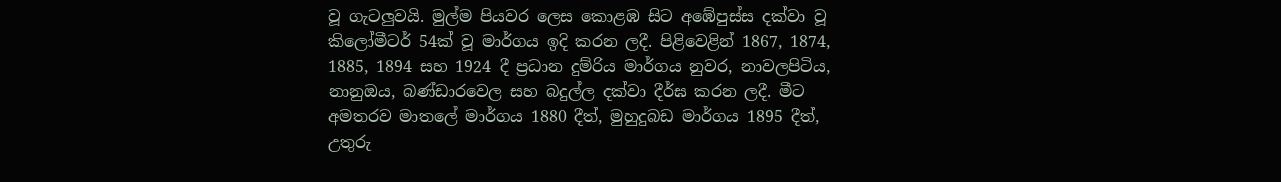වූ ගැටලුවයි. මුල්ම පියවර ලෙස කොළඹ සිට අඹේපුස්ස දක්වා වූ කිලෝමීටර් 54ක් වූ මාර්ගය ඉදි කරන ලදී. පිළිවෙළින් 1867, 1874, 1885, 1894 සහ 1924 දී ප්‍රධාන දුම්රිය මාර්ගය නුවර, නාවලපිටිය, නානුඔය, බණ්ඩාරවෙල සහ බදුල්ල දක්වා දීර්ඝ කරන ලදී. මීට අමතරව මාතලේ මාර්ගය 1880 දීත්, මුහුදුබඩ මාර්ගය 1895 දීත්, උතුරු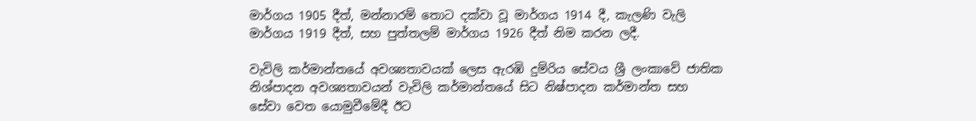මාර්ගය 1905 දීත්, මන්නාරම් තොට දක්වා වූ මාර්ගය 1914 දී, කැලණි වැලි මාර්ගය 1919 දීත්, සහ පුත්තලම් මාර්ගය 1926 දීත් නිම කරන ලදී.

වැවිලි කර්මාන්තයේ අවශ්‍යතාවයක් ලෙස ඇරඹි දුම්රිය සේවය ශ්‍රී ලංකාවේ ජාතික නිශ්පාදන අවශ්‍යතාවයන් වැවිලි කර්මාන්තයේ සිට නිෂ්පාදන කර්මාන්ත සහ සේවා වෙත යොමුවීමේදී ඊට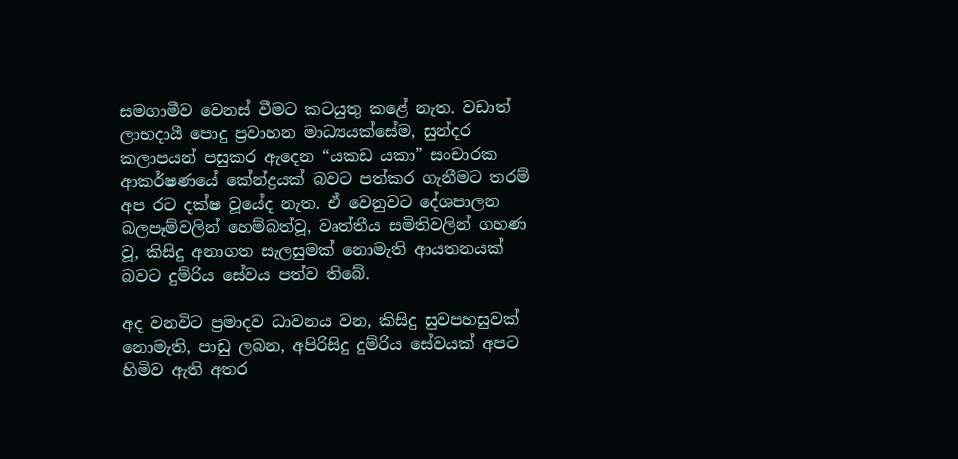සමගාමීව වෙනස් වීමට කටයුතු කළේ නැත. වඩාත් ලාභදායී පොදු ප්‍රවාහන මාධ්‍යයක්සේම, සුන්දර කලාපයන් පසුකර ඇදෙන “යකඩ යකා” සංචාරක ආකර්ෂණයේ කේන්ද්‍රයක් බවට පත්කර ගැනීමට තරම් අප රට දක්ෂ වූයේද නැත. ඒ වෙනුවට දේශපාලන බලපෑම්වලින් හෙම්බත්වූ, වෘත්තීය සමිතිවලින් ගහණ වූ, කිසිදු අනාගත සැලසුමක් නොමැති ආයතනයක් බවට දුම්රිය සේවය පත්ව තිබේ.

අද වනවිට ප්‍රමාදව ධාවනය වන, කිසිදු සුවපහසුවක් නොමැති, පාඩු ලබන, අපිරිසිදු දුම්රිය සේවයක් අපට හිමිව ඇති අතර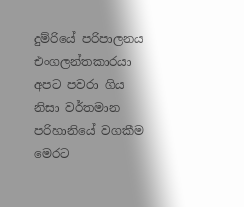දුම්රියේ පරිපාලනය එංගලන්තකාරයා අපට පවරා ගිය නිසා වර්තමාන පරිහානියේ වගකීම මෙරට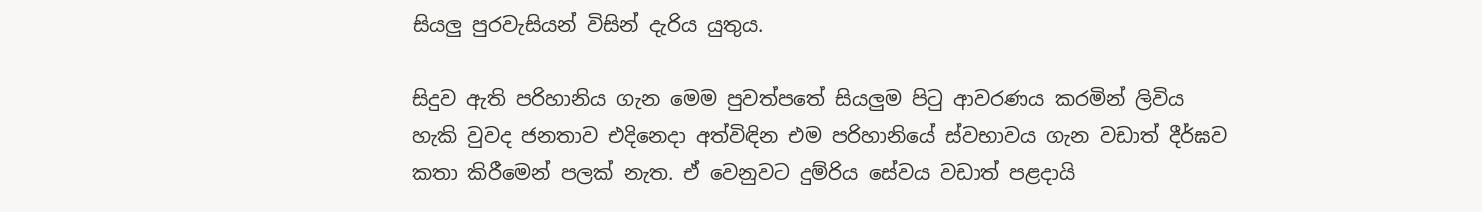සියලු පුරවැසියන් විසින් දැරිය යුතුය.

සිදුව ඇති පරිහානිය ගැන මෙම පුවත්පතේ සියලුම පිටු ආවරණය කරමින් ලිවිය හැකි වුවද ජනතාව එදිනෙදා අත්විඳින එම පරිහානියේ ස්වභාවය ගැන වඩාත් දීර්ඝව කතා කිරීමෙන් පලක් නැත. ඒ වෙනුවට දුම්රිය සේවය වඩාත් පළදායි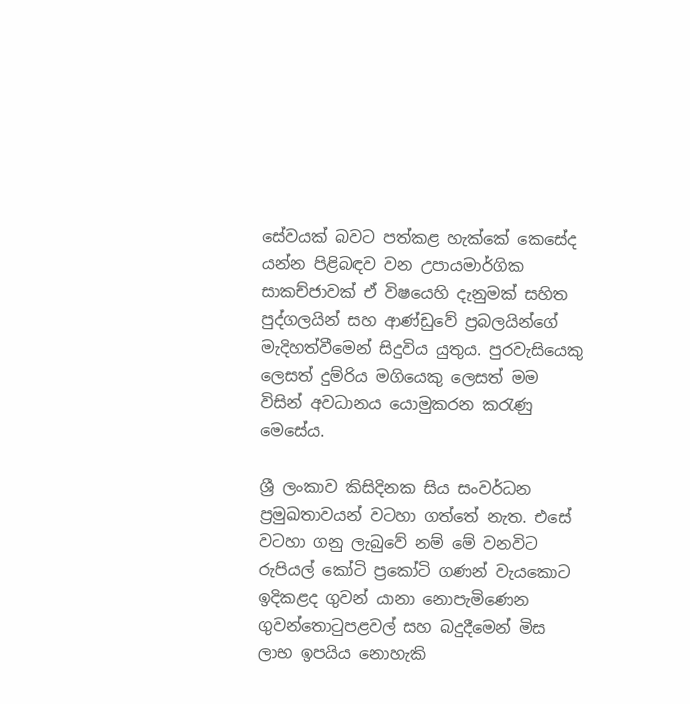සේවයක් බවට පත්කළ හැක්කේ කෙසේද යන්න පිළිබඳව වන උපායමාර්ගික සාකච්ජාවක් ඒ විෂයෙහි දැනුමක් සහිත පුද්ගලයින් සහ ආණ්ඩුවේ ප්‍රබලයින්ගේ මැදිහත්වීමෙන් සිදුවිය යුතුය. පුරවැසියෙකු ලෙසත් දුම්රිය මගියෙකු ලෙසත් මම විසින් අවධානය යොමුකරන කරැණු මෙසේය.

ශ්‍රී ලංකාව කිසිදිනක සිය සංවර්ධන ප්‍රමුඛතාවයන් වටහා ගත්තේ නැත. එසේ වටහා ගනු ලැබුවේ නම් මේ වනවිට රුපියල් කෝටි ප්‍රකෝටි ගණන් වැයකොට ඉදිකළද ගුවන් යානා නොපැමිණෙන ගුවන්තොටුපළවල් සහ බදුදීමෙන් මිස ලාභ ඉපයිය නොහැකි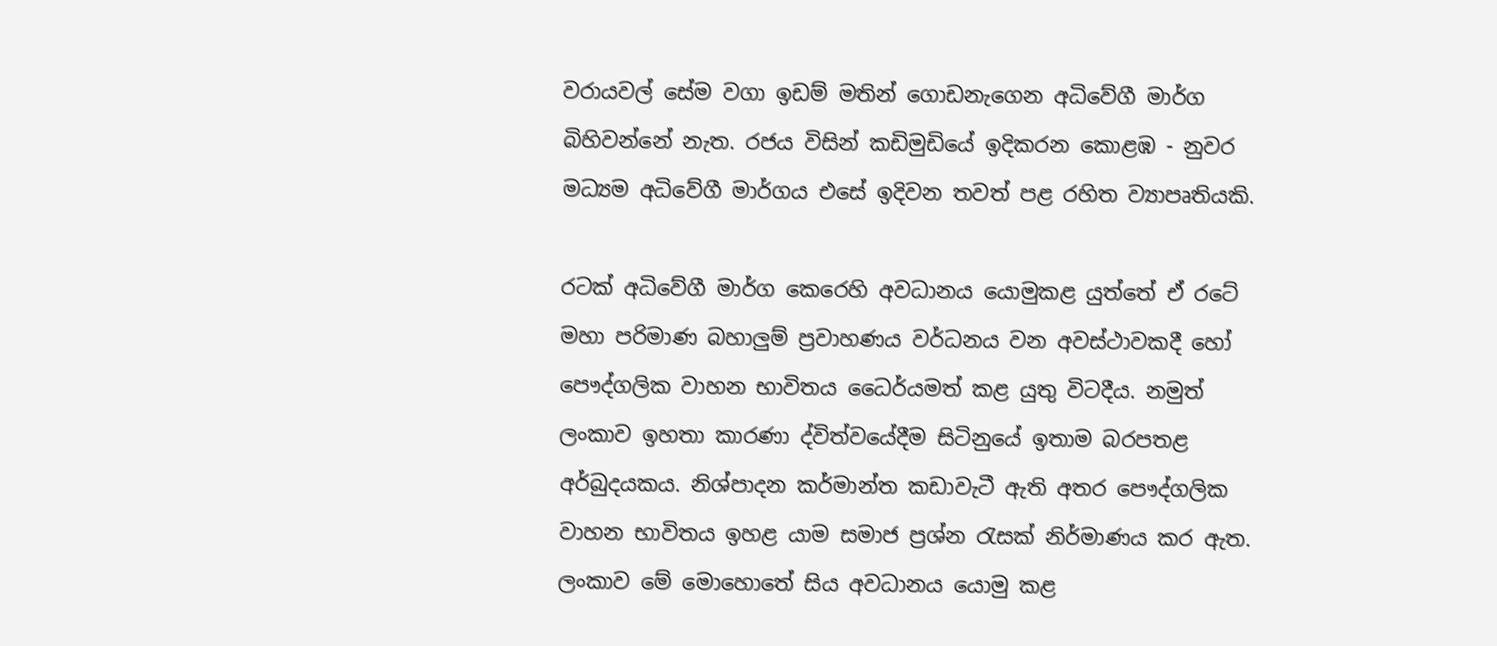වරායවල් සේම වගා ඉඩම් මතින් ගොඩනැගෙන අධිවේගී මාර්ග බිහිවන්නේ නැත. රජය විසින් කඩිමුඩියේ ඉදිකරන කොළඹ - නුවර මධ්‍යම අධිවේගී මාර්ගය එසේ ඉදිවන තවත් පළ රහිත ව්‍යාපෘතියකි.

රටක් අධිවේගී මාර්ග කෙරෙහි අවධානය යොමුකළ යුත්තේ ඒ රටේ මහා පරිමාණ බහාලුම් ප්‍රවාහණය වර්ධනය වන අවස්ථාවකදී හෝ පෞද්ගලික වාහන භාවිතය ධෛර්යමත් කළ යුතු විටදීය. නමුත් ලංකාව ඉහතා කාරණා ද්විත්වයේදීම සිටිනුයේ ඉතාම බරපතළ අර්බුදයකය. නිශ්පාදන කර්මාන්ත කඩාවැටී ඇති අතර පෞද්ගලික වාහන භාවිතය ඉහළ යාම සමාජ ප්‍රශ්න රැසක් නිර්මාණය කර ඇත. ලංකාව මේ මොහොතේ සිය අවධානය යොමු කළ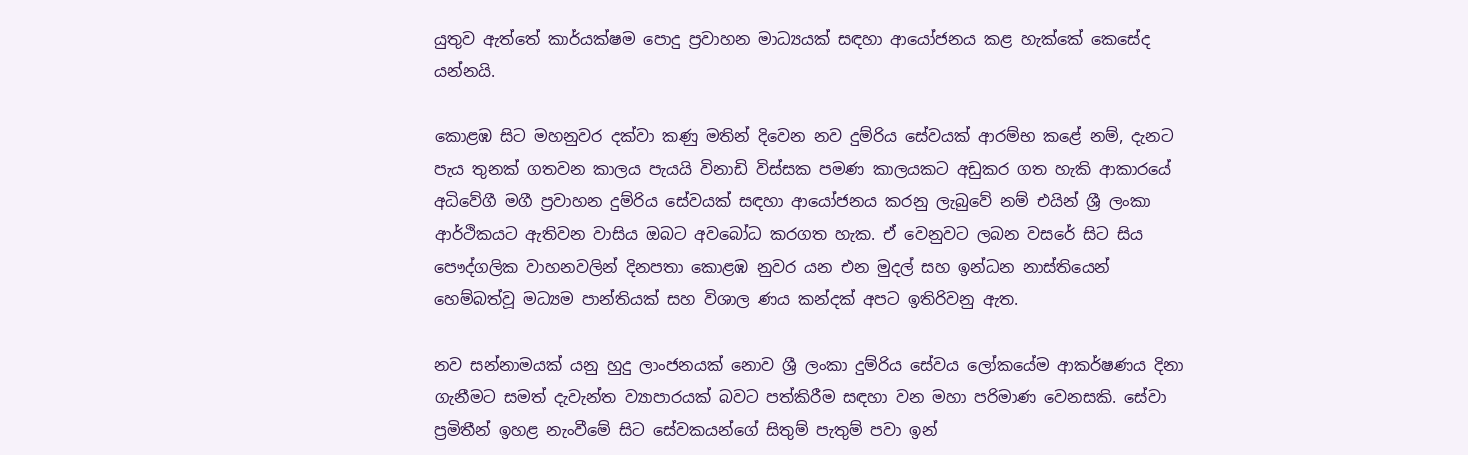යුතුව ඇත්තේ කාර්යක්ෂම පොදු ප්‍රවාහන මාධ්‍යයක් සඳහා ආයෝජනය කළ හැක්කේ කෙසේද යන්නයි.

කොළඹ සිට මහනුවර දක්වා කණු මතින් දිවෙන නව දුම්රිය සේවයක් ආරම්භ කළේ නම්, දැනට පැය තුනක් ගතවන කාලය පැයයි විනාඩි විස්සක පමණ කාලයකට අඩුකර ගත හැකි ආකාරයේ අධිවේගී මගී ප්‍රවාහන දුම්රිය සේවයක් සඳහා ආයෝජනය කරනු ලැබුවේ නම් එයින් ශ්‍රී ලංකා ආර්ථිකයට ඇතිවන වාසිය ඔබට අවබෝධ කරගත හැක. ඒ වෙනුවට ලබන වසරේ සිට සිය පෞද්ගලික වාහනවලින් දිනපතා කොළඹ නුවර යන එන මුදල් සහ ඉන්ධන නාස්තියෙන් හෙම්බත්වූ මධ්‍යම පාන්තියක් සහ විශාල ණය කන්දක් අපට ඉතිරිවනු ඇත.

නව සන්නාමයක් යනු හුදු ලාංජනයක් නොව ශ්‍රී ලංකා දුම්රිය සේවය ලෝකයේම ආකර්ෂණය දිනා ගැනීමට සමත් දැවැන්ත ව්‍යාපාරයක් බවට පත්කිරීම සඳහා වන මහා පරිමාණ වෙනසකි. සේවා ප්‍රමිතීන් ඉහළ නැංවීමේ සිට සේවකයන්ගේ සිතුම් පැතුම් පවා ඉන්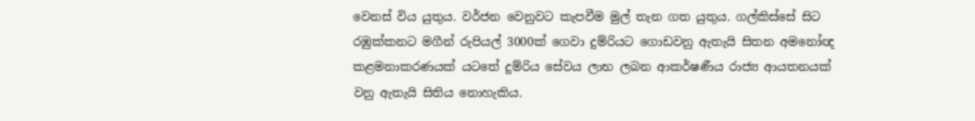වෙනස් විය යුතුය. වර්ජන වෙනුවට කැපවීම මුල් තැන ගත යුතුය. ගල්කිස්සේ සිට රඹුක්කනට මගීන් රුපියල් 3000ක් ගෙවා දුම්රියට ගොඩවනු ඇතැයි සිතන අමනෝඥ කළමනාකරණයක් යටතේ දුම්රිය සේවය ලාභ ලබන ආකර්ෂණීය රාජ්‍ය ආයතනයක් වනු ඇතැයි සිතිය නොහැකිය.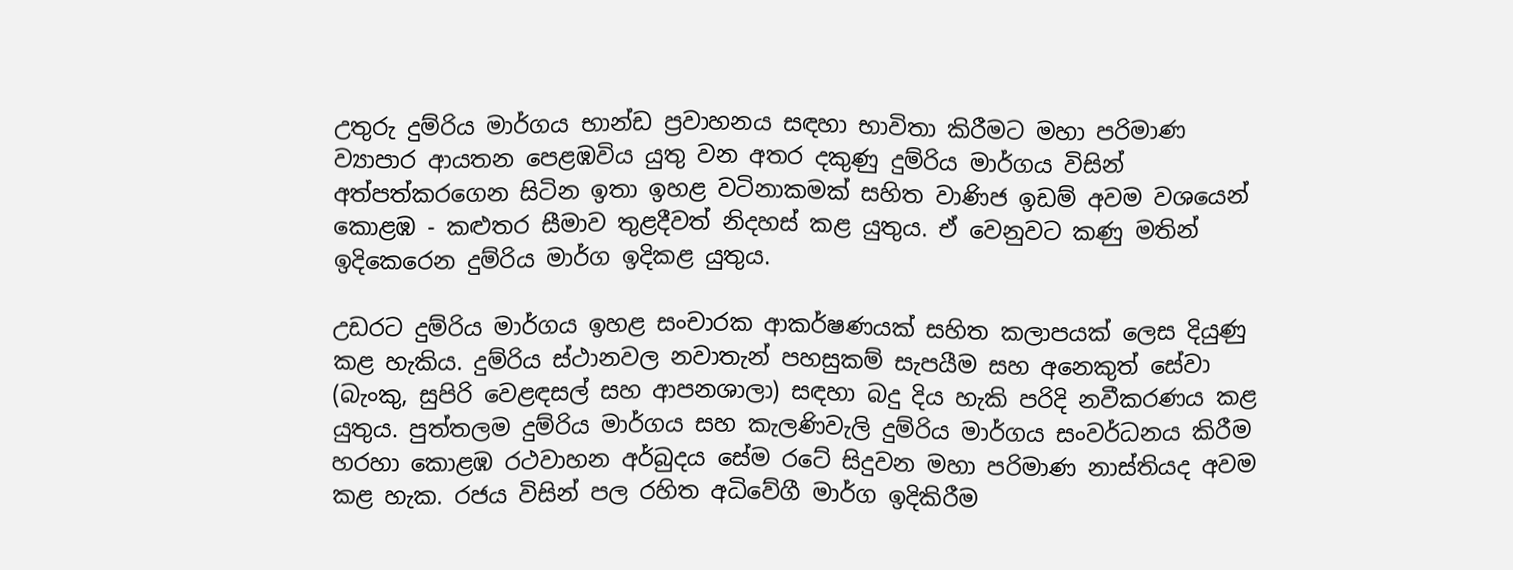උතුරු දුම්රිය මාර්ගය භාන්ඩ ප්‍රවාහනය සඳහා භාවිතා කිරීමට මහා පරිමාණ ව්‍යාපාර ආයතන පෙළඹවිය යුතු වන අතර දකුණු දුම්රිය මාර්ගය විසින් අත්පත්කරගෙන සිටින ඉතා ඉහළ වටිනාකමක් සහිත වාණිජ ඉඩම් අවම වශයෙන් කොළඹ - කළුතර සීමාව තුළදීවත් නිදහස් කළ යුතුය. ඒ වෙනුවට කණු මතින් ඉදිකෙරෙන දුම්රිය මාර්ග ඉදිකළ යුතුය.

උඩරට දුම්රිය මාර්ගය ඉහළ සංචාරක ආකර්ෂණයක් සහිත කලාපයක් ලෙස දියුණු කළ හැකිය. දුම්රිය ස්ථානවල නවාතැන් පහසුකම් සැපයීම සහ අනෙකුත් සේවා (බැංකු, සුපිරි වෙළඳසල් සහ ආපනශාලා) සඳහා බදු දිය හැකි පරිදි නවීකරණය කළ යුතුය. පුත්තලම දුම්රිය මාර්ගය සහ කැලණිවැලි දුම්රිය මාර්ගය සංවර්ධනය කිරීම හරහා කොළඹ රථවාහන අර්බුදය සේම රටේ සිදුවන මහා පරිමාණ නාස්තියද අවම කළ හැක. රජය විසින් පල රහිත අධිවේගී මාර්ග ඉදිකිරීම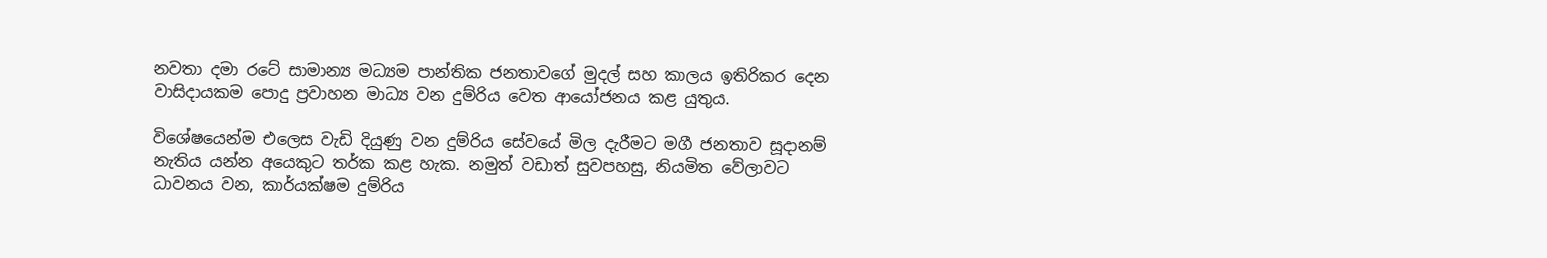නවතා දමා රටේ සාමාන්‍ය මධ්‍යම පාන්තික ජනතාවගේ මුදල් සහ කාලය ඉතිරිකර දෙන වාසිදායකම පොදු ප්‍රවාහන මාධ්‍ය වන දුම්රිය වෙත ආයෝජනය කළ යුතුය.

විශේෂයෙන්ම එලෙස වැඩි දියුණු වන දුම්රිය සේවයේ මිල දැරීමට මගී ජනතාව සූදානම් නැතිය යන්න අයෙකුට තර්ක කළ හැක. නමුත් වඩාත් සුවපහසු, නියමිත වේලාවට ධාවනය වන, කාර්යක්ෂම දුම්රිය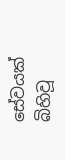සේවයක් බිහිවූ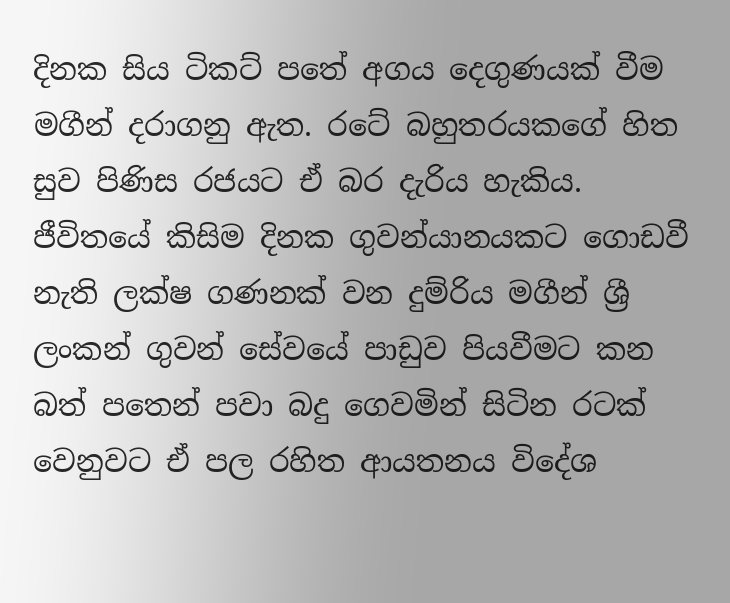දිනක සිය ටිකට් පතේ අගය දෙගුණයක් වීම මගීන් දරාගනු ඇත. රටේ බහුතරයකගේ හිත සුව පිණිස රජයට ඒ බර දැරිය හැකිය. ජීවිතයේ කිසිම දිනක ගුවන්යානයකට ගොඩවී නැති ලක්ෂ ගණනක් වන දුම්රිය මගීන් ශ්‍රී ලංකන් ගුවන් සේවයේ පාඩුව පියවීමට කන බත් පතෙන් පවා බදු ගෙවමින් සිටින රටක් වෙනුවට ඒ පල රහිත ආයතනය විදේශ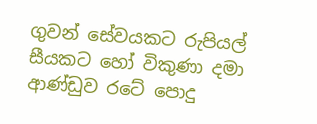ගුවන් සේවයකට රුපියල් සීයකට හෝ විකුණා දමා ආණ්ඩුව රටේ පොදු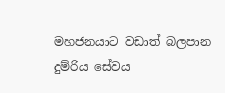මහජනයාට වඩාත් බලපාන දුම්රිය සේවය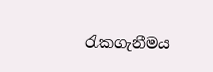රැකගැනීමය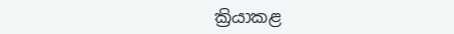ක්‍රියාකළ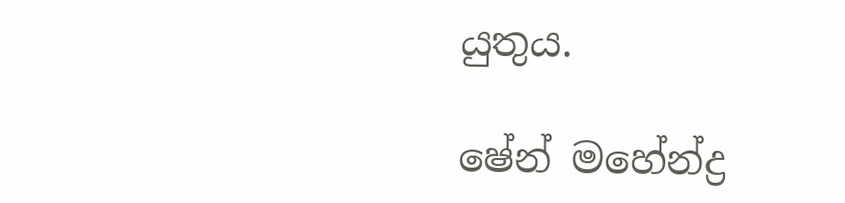යුතුය.

ෂේන් මහේන්ද්‍ර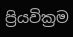ප්‍රියවික්‍රම